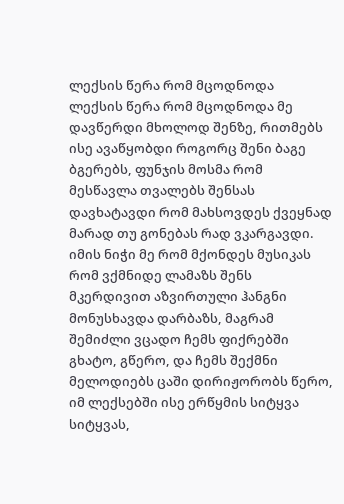ლექსის წერა რომ მცოდნოდა
ლექსის წერა რომ მცოდნოდა მე დავწერდი მხოლოდ შენზე, რითმებს ისე ავაწყობდი როგორც შენი ბაგე ბგერებს, ფუნჯის მოსმა რომ მესწავლა თვალებს შენსას დავხატავდი რომ მახსოვდეს ქვეყნად მარად თუ გონებას რად ვკარგავდი. იმის ნიჭი მე რომ მქონდეს მუსიკას რომ ვქმნიდე ლამაზს შენს მკერდივით აზვირთული ჰანგნი მონუსხავდა დარბაზს, მაგრამ შემიძლი ვცადო ჩემს ფიქრებში გხატო, გწერო, და ჩემს შექმნი მელოდიებს ცაში დირიჟორობს წერო, იმ ლექსებში ისე ერწყმის სიტყვა სიტყვას,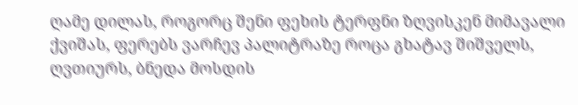ღამე დილას, როგორც შენი ფეხის ტერფნი ზღვისკენ მიმავალი ქვიშას, ფერებს ვარჩევ პალიტრაზე როცა გხატავ შიშველს, ღვთიურს, ბნედა მოსდის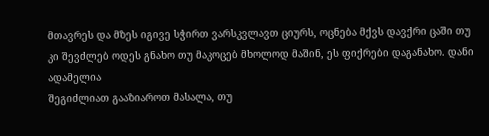მთავრეს და მზეს იგივე სჭირთ ვარსკვლავთ ციურს, ოცნება მქვს დავქრი ცაში თუ კი შევძლებ ოდეს გნახო თუ მაკოცებ მხოლოდ მაშინ, ეს ფიქრები დაგანახო. დანი ადამელია
შეგიძლიათ გააზიაროთ მასალა, თუ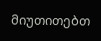მიუთითებთ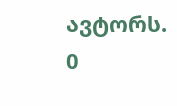ავტორს.
0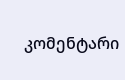კომენტარი